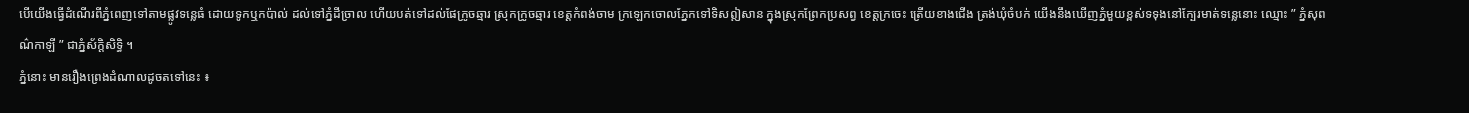បើយើងធ្វើដំណើរពីភ្នំពេញទៅតាមផ្លូវទន្លេធំ ដោយទូកឬកប៉ាល់ ដល់ទៅភ្នំដីច្រាល ហើយបត់ទៅដល់ផែក្រូចឆ្មារ ស្រុកក្រូចឆ្មារ ខេត្តកំពង់ចាម ក្រឡេកចោលភ្នែកទៅទិសឦសាន ក្នុងស្រុកព្រែកប្រសព្វ ខេត្តក្រចេះ ត្រើយខាងជើង ត្រង់ឃុំចំបក់ យើងនឹងឃើញភ្នំមួយខ្ពស់ទទុងនៅក្បែរមាត់ទន្លេនោះ ឈ្មោះ ” ភ្នំសុពណ៌កាឡី ” ជាភ្នំស័ក្ដិសិទ្ធិ ។
ភ្នំនោះ មានរឿងព្រេងដំណាលដូចតទៅនេះ ៖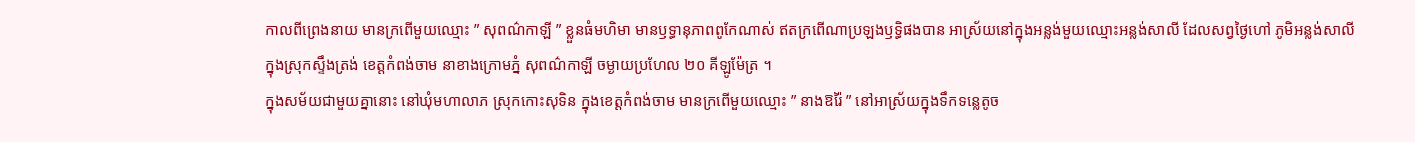កាលពីព្រេងនាយ មានក្រពើមួយឈ្មោះ ” សុពណ៌កាឡី ” ខ្លួនធំមហិមា មានឫទ្ធានុភាពពូកែណាស់ ឥតក្រពើណាប្រឡងឫទ្ធិផងបាន អាស្រ័យនៅក្នុងអន្លង់មួយឈ្មោះអន្លង់សាលី ដែលសព្វថ្ងៃហៅ ភូមិអន្លង់សាលី ក្នុងស្រុកស្ទឹងត្រង់ ខេត្តកំពង់ចាម នាខាងក្រោមភ្នំ សុពណ៌កាឡី ចម្ងាយប្រហែល ២០ គីឡូម៉ែត្រ ។
ក្នុងសម័យជាមួយគ្នានោះ នៅឃុំមហាលាភ ស្រុកកោះសុទិន ក្នុងខេត្តកំពង់ចាម មានក្រពើមួយឈ្មោះ ” នាងឱរ៉ៃ ” នៅអាស្រ័យក្នុងទឹកទន្លេតូច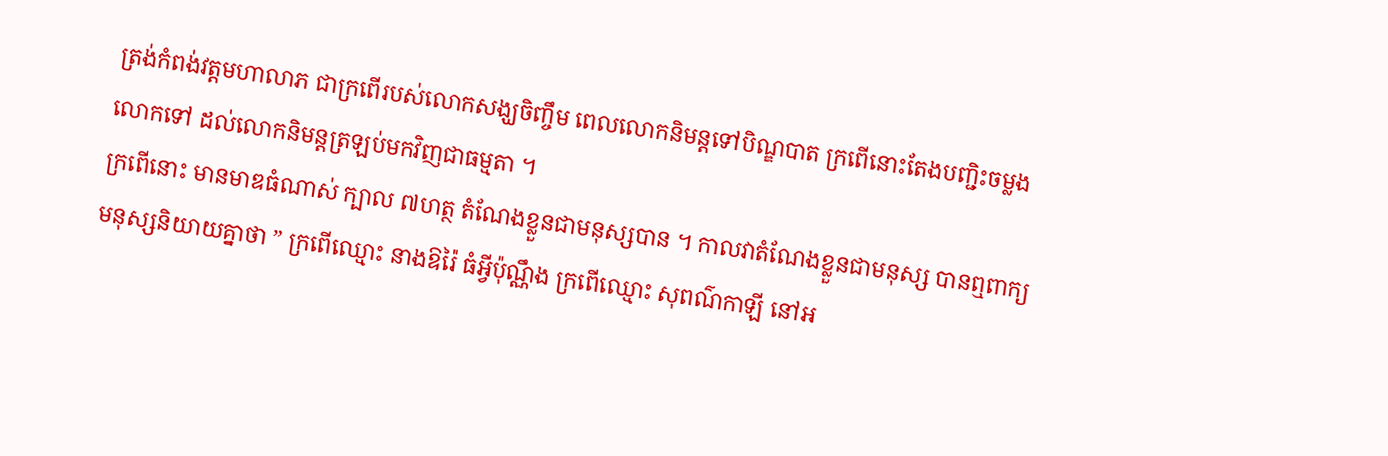ត្រង់កំពង់វត្តមហាលាភ ជាក្រពើរបស់លោកសង្ឃចិញ្ចឹម ពេលលោកនិមន្តទៅបិណ្ឌបាត ក្រពើនោះតែងបញ្ជិះចម្លងលោកទៅ ដល់លោកនិមន្តត្រឡប់មកវិញជាធម្មតា ។
ក្រពើនោះ មានមាឌធំណាស់ ក្បាល ៧ហត្ថ តំណែងខ្លួនជាមនុស្សបាន ។ កាលវាតំណែងខ្លួនជាមនុស្ស បានឮពាក្យមនុស្សនិយាយគ្នាថា ” ក្រពើឈ្មោះ នាងឱរ៉ៃ ធំអ្វីប៉ុណ្ណឹង ក្រពើឈ្មោះ សុពណ៌កាឡី នៅអ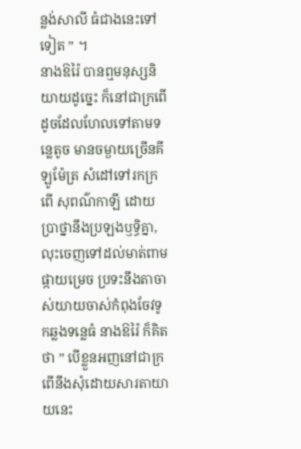ន្លង់សាលី ធំជាងនេះទៅទៀត ” ។
នាងឱរ៉ៃ បានឮមនុស្សនិយាយដូច្នេះ ក៏នៅជាក្រពើដូចដែលហែលទៅតាមទន្លេតូច មានចម្ងាយច្រើនគីឡូម៉ែត្រ សំដៅទៅរកក្រពើ សុពណ៌កាឡី ដោយប្រាថ្នានឹងប្រឡងឫទ្ធិគ្នា, លុះចេញទៅដល់មាត់ពាមផ្កាយម្រេច ប្រទះនឹងតាចាស់យាយចាស់កំពុងចែវទូកឆ្លងទន្លេធំ នាងឱរ៉ៃ ក៏គិតថា ” បើខ្លួនអញនៅជាក្រពើនឹងសុំដោយសារតាយាយនេះ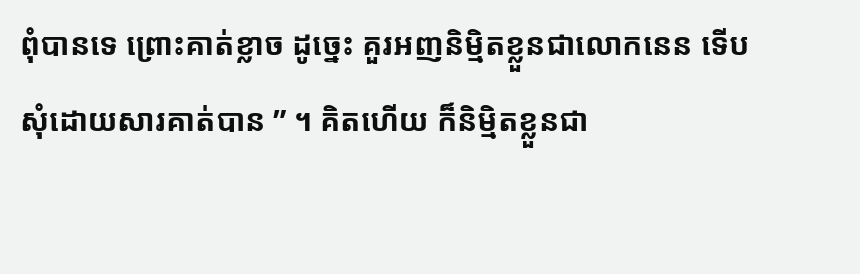ពុំបានទេ ព្រោះគាត់ខ្លាច ដូច្នេះ គួរអញនិម្មិតខ្លួនជាលោកនេន ទើបសុំដោយសារគាត់បាន ” ។ គិតហើយ ក៏និម្មិតខ្លួនជា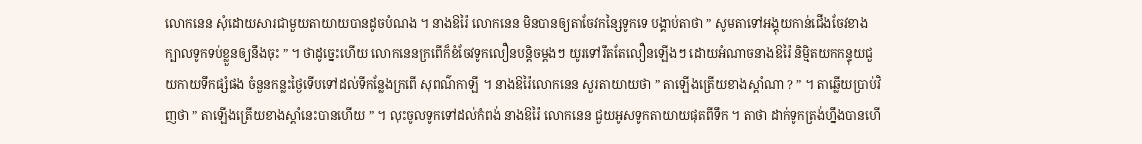លោកនេន សុំដោយសារជាមួយតាយាយបានដូចបំណង ។ នាងឱរ៉ៃ លោកនេន មិនបានឲ្យតាចែវកន្សៃទូកទេ បង្គាប់តាថា ” សូមតាទៅអង្គុយកាន់ជើងចែវខាងក្បាលទូកទប់ខ្លួនឲ្យនឹងចុះ ” ។ ថាដូច្នេះហើយ លោកនេនក្រពើក៏ខំចែវទូកលឿនបន្តិចម្ដងៗ យូរទៅរឹតតែលឿនឡើងៗ ដោយអំណាចនាងឱរ៉ៃ និម្មិតយកកន្ទុយជួយកាយទឹកផ្សំផង ចំនួនកន្លះថ្ងៃទើបទៅដល់ទីកន្លែងក្រពើ សុពណ៌កាឡី ។ នាងឱរ៉ៃលោកនេន សួរតាយាយថា ” តាឡើងត្រើយខាងស្ដាំណា ? ” ។ តាឆ្លើយប្រាប់វិញថា ” តាឡើងត្រើយខាងស្ដាំនេះបានហើយ ” ។ លុះចូលទូកទៅដល់កំពង់ នាងឱរ៉ៃ លោកនេន ជួយអូសទូកតាយាយផុតពីទឹក ។ តាថា ដាក់ទូកត្រង់ហ្នឹងបានហើ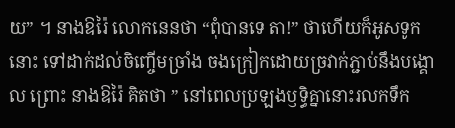យ” ។ នាងឱរ៉ៃ លោកនេនថា “ពុំបានទេ តា!” ថាហើយក៏អូសទូកនោះ ទៅដាក់ដល់ចិញ្ចើមច្រាំង ចងក្រៀកដោយច្រវាក់ភ្ជាប់នឹងបង្គោល ព្រោះ នាងឱរ៉ៃ គិតថា ” នៅពេលប្រឡងឫទ្ធិគ្នានោះរលកទឹក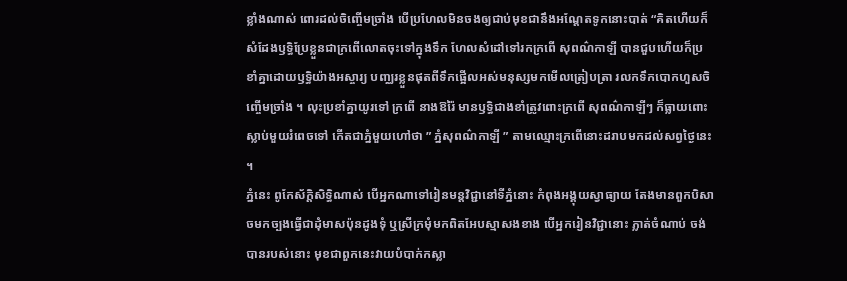ខ្លាំងណាស់ ពោរដល់ចិញ្ចើមច្រាំង បើប្រហែលមិនចងឲ្យជាប់មុខជានឹងអណ្ដែតទូកនោះបាត់ “គិតហើយក៏សំដែងឫទ្ធិប្រែខ្លួនជាក្រពើលោតចុះទៅក្នុងទឹក ហែលសំដៅទៅរកក្រពើ សុពណ៌កាឡី បានជួបហើយក៏ប្រខាំគ្នាដោយឫទ្ធិយ៉ាងអស្ចារ្យ បញ្ឈរខ្លួនផុតពីទឹកផ្អើលអស់មនុស្សមកមើលត្រៀបត្រា រលកទឹកបោកហួសចិញ្ចើមច្រាំង ។ លុះប្រខាំគ្នាយូរទៅ ក្រពើ នាងឱរ៉ៃ មានឫទ្ធិជាងខាំត្រូវពោះក្រពើ សុពណ៌កាឡីៗ ក៏ធ្លាយពោះស្លាប់មួយរំពេចទៅ កើតជាភ្នំមួយហៅថា ” ភ្នំសុពណ៌កាឡី ” តាមឈ្មោះក្រពើនោះដរាបមកដល់សព្វថ្ងៃនេះ ។
ភ្នំនេះ ពូកែស័ក្ដិសិទ្ធិណាស់ បើអ្នកណាទៅរៀនមន្តវិជ្ជានៅទីភ្នំនោះ កំពុងអង្គុយស្វាធ្យាយ តែងមានពួកបិសាចមកច្បងធ្វើជាដុំមាសប៉ុនដូងទុំ ឬស្រីក្រមុំមកពិតអែបស្មាសងខាង បើអ្នករៀនវិជ្ជានោះ ភ្លាត់ចំណាប់ ចង់បានរបស់នោះ មុខជាពួកនេះវាយបំបាក់កស្លា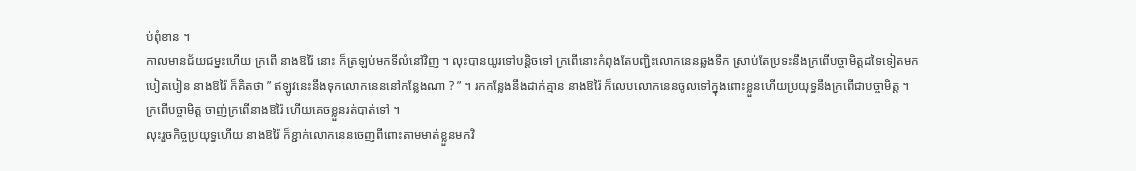ប់ពុំខាន ។
កាលមានជ័យជម្នះហើយ ក្រពើ នាងឱរ៉ៃ នោះ ក៏ត្រឡប់មកទីលំនៅវិញ ។ លុះបានយូរទៅបន្តិចទៅ ក្រពើនោះកំពុងតែបញ្ជិះលោកនេនឆ្លងទឹក ស្រាប់តែប្រទះនឹងក្រពើបច្ចាមិត្តដទៃទៀតមកបៀតបៀន នាងឱរ៉ៃ ក៏គិតថា ” ឥឡូវនេះនឹងទុកលោកនេននៅកន្លែងណា ? ” ។ រកកន្លែងនឹងដាក់គ្មាន នាងឱរ៉ៃ ក៏លេបលោកនេនចូលទៅក្នុងពោះខ្លួនហើយប្រយុទ្ធនឹងក្រពើជាបច្ចាមិត្ត ។ ក្រពើបច្ចាមិត្ត ចាញ់ក្រពើនាងឱរ៉ៃ ហើយគេចខ្លួនរត់បាត់ទៅ ។
លុះរួចកិច្ចប្រយុទ្ធហើយ នាងឱរ៉ៃ ក៏ខ្ជាក់លោកនេនចេញពីពោះតាមមាត់ខ្លួនមកវិ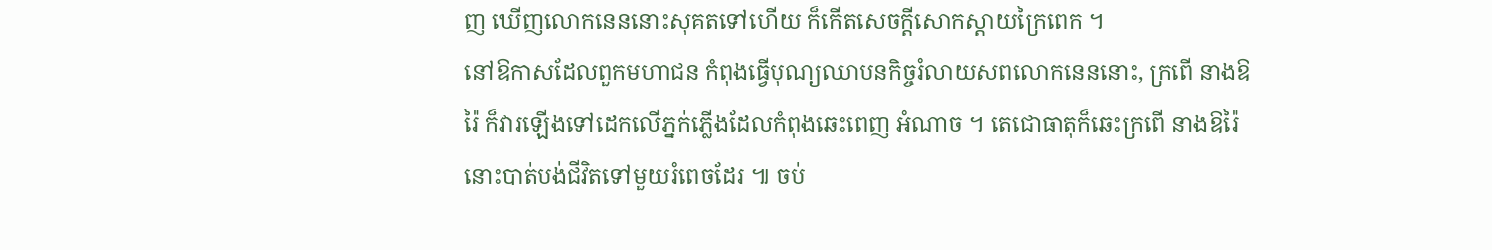ញ ឃើញលោកនេននោះសុគតទៅហើយ ក៏កើតសេចក្ដីសោកស្ដាយក្រៃពេក ។
នៅឱកាសដែលពួកមហាជន កំពុងធ្វើបុណ្យឈាបនកិច្ចរំលាយសពលោកនេននោះ, ក្រពើ នាងឱរ៉ៃ ក៏វារឡើងទៅដេកលើភ្នក់ភ្លើងដែលកំពុងឆេះពេញ អំណាច ។ តេជោធាតុក៏ឆេះក្រពើ នាងឱរ៉ៃ នោះបាត់បង់ជីវិតទៅមួយរំពេចដែរ ៕ ចប់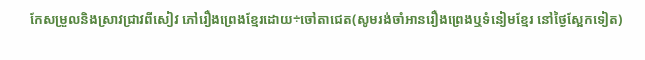កែសម្រួលនិងស្រាវជ្រាវពីសៀវ ភៅរឿងព្រេងខ្មែរដោយ÷ចៅតាជេត(សូមរង់ចាំអានរឿងព្រេងឬទំនៀមខ្មែរ នៅថ្ងៃស្អែកទៀត)